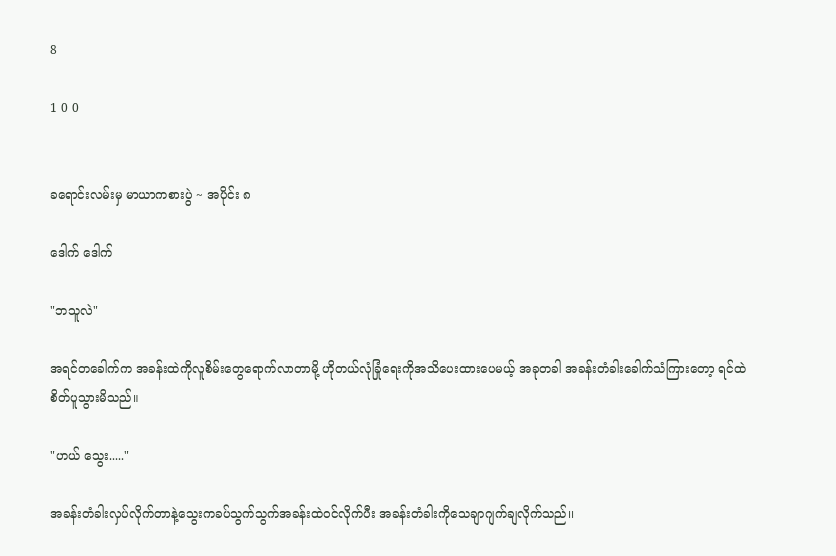8

1 0 0


ခရောင်းလမ်းမှ မာယာကစားပွဲ ~ အပိုင်း ၈

ဒေါက် ဒေါက်

"ဘသူလဲ"

အရင်တခေါက်က အခန်းထဲကိုလူစိမ်းတွေရောက်လာတာမို့ ဟိုတယ်လုံခြုံရေးကိုအသိပေးထားပေမယ့် အခုတခါ အခန်းတံခါးခေါက်သံကြားတော့ ရင်ထဲစိတ်ပူသွားမိသည်။

"ဟယ် သွေး....."

အခန်းတံခါးလှပ်လိုက်တာနဲ့သွေးကခပ်သွက်သွက်အခန်းထဲ၀င်လိုက်ပီး အခန်းတံခါးကိုသေချာဂျက်ချလိုက်သည်၊၊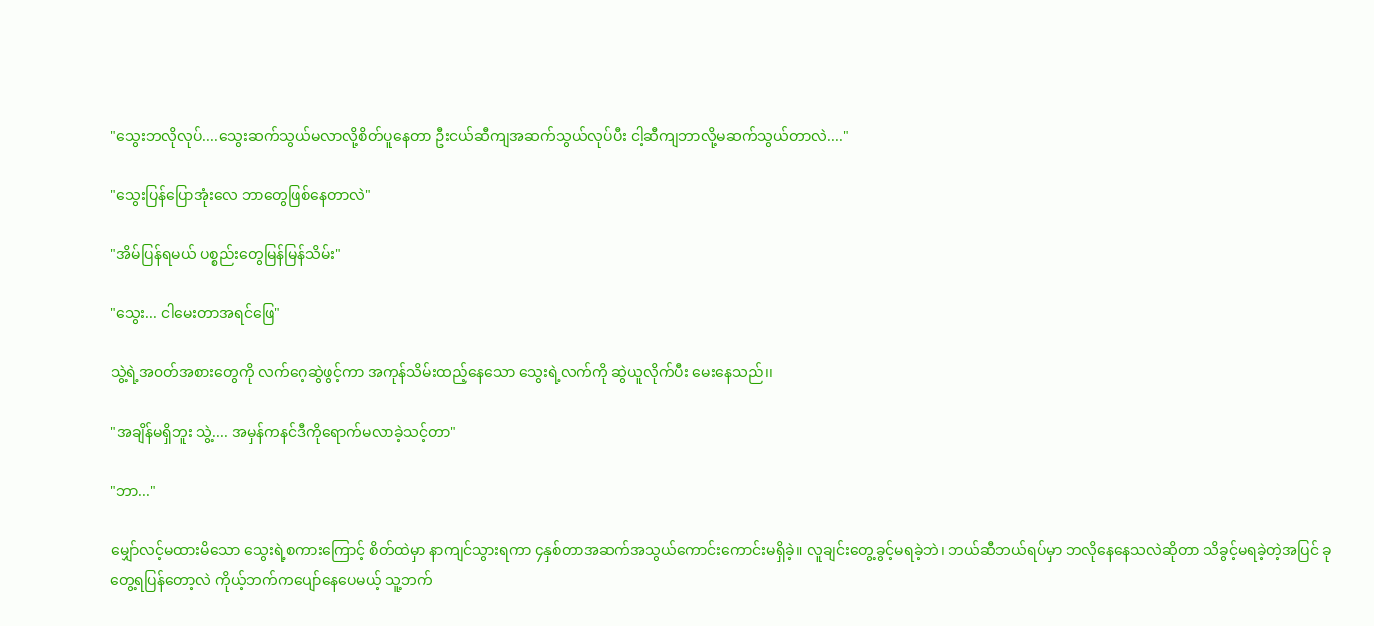"သွေးဘလိုလုပ်....သွေးဆက်သွယ်မလာလို့စိတ်ပူနေတာ ဦးငယ်ဆီကျအဆက်သွယ်လုပ်ပီး ငါ့ဆီကျဘာလို့မဆက်သွယ်တာလဲ...."

"သွေးပြန်ပြောအုံးလေ ဘာတွေဖြစ်နေတာလဲ"

"အိမ်ပြန်ရမယ် ပစ္စည်းတွေမြန်မြန်သိမ်း"

"သွေး... ငါမေးတာအရင်ဖြေ"

သွဲ့ရဲ့အ၀တ်အစားတွေကို လက်ဂေ့ဆွဲဖွင့်ကာ အကုန်သိမ်းထည့်နေသော သွေးရဲ့လက်ကို ဆွဲယူလိုက်ပီး မေးနေသည်၊၊

"အချိန်မရှိဘူး သွဲ့.... အမှန်ကနင်ဒီကိုရောက်မလာခဲ့သင့်တာ"

"ဘာ..."

မျှော်လင့်မထားမိသော သွေးရဲ့စကားကြောင့် စိတ်ထဲမှာ နာကျင်သွားရကာ ၄နှစ်တာအဆက်အသွယ်ကောင်းကောင်းမရှိခဲ့။ လူချင်းတွေ့ခွင့်မရခဲ့ဘဲ၊ ဘယ်ဆီဘယ်ရပ်မှာ ဘလိုနေနေသလဲဆိုတာ သိခွင့်မရခဲ့တဲ့အပြင် ခုတွေ့ရပြန်တော့လဲ ကိုယ့်ဘက်ကပျော်နေပေမယ့် သူ့ဘက်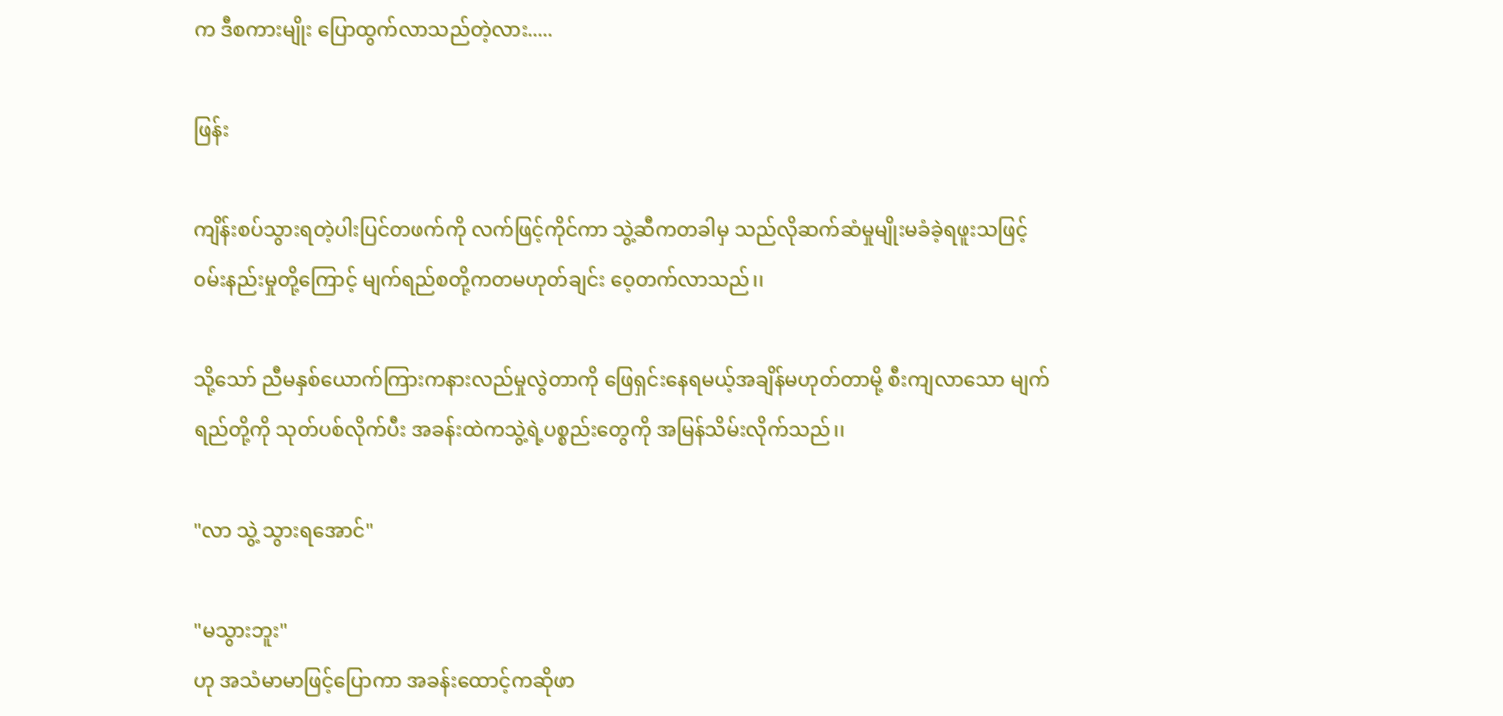က ဒီစကားမျိုး ပြောထွက်လာသည်တဲ့လား.....

ဖြန်း

ကျိန်းစပ်သွားရတဲ့ပါးပြင်တဖက်ကို လက်ဖြင့်ကိုင်ကာ သွဲ့ဆီကတခါမှ သည်လိုဆက်ဆံမှုမျိုးမခံခဲ့ရဖူးသဖြင့် ၀မ်းနည်းမှုတို့ကြောင့် မျက်ရည်စတို့ကတမဟုတ်ချင်း ဝေ့တက်လာသည်၊၊

သို့သော် ညီမနှစ်ယောက်ကြားကနားလည်မှုလွဲတာကို ဖြေရှင်းနေရမယ့်အချိန်မဟုတ်တာမို့ စီးကျလာသော မျက်ရည်တို့ကို သုတ်ပစ်လိုက်ပီး အခန်းထဲကသွဲ့ရဲ့ပစ္စည်းတွေကို အမြန်သိမ်းလိုက်သည်၊၊

"လာ သွဲ့ သွားရအောင်"

"မသွားဘူး"
ဟု အသံမာမာဖြင့်ပြောကာ အခန်းထောင့်ကဆိုဖာ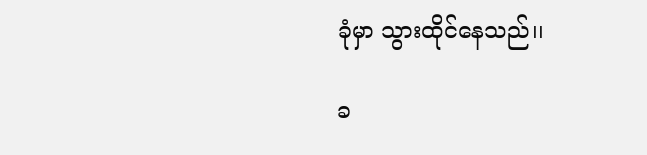ခုံမှာ သွားထိုင်နေသည်၊၊

ခ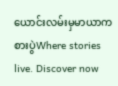ယောင်းလမ်းမှမာယာကစားပွဲWhere stories live. Discover now